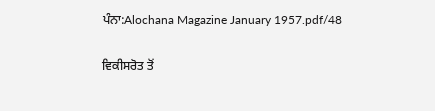ਪੰਨਾ:Alochana Magazine January 1957.pdf/48

ਵਿਕੀਸਰੋਤ ਤੋਂ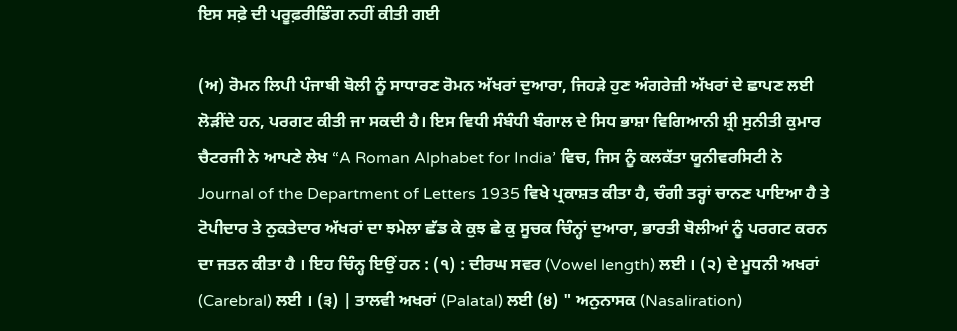ਇਸ ਸਫ਼ੇ ਦੀ ਪਰੂਫ਼ਰੀਡਿੰਗ ਨਹੀਂ ਕੀਤੀ ਗਈ

(ਅ) ਰੋਮਨ ਲਿਪੀ ਪੰਜਾਬੀ ਬੋਲੀ ਨੂੰ ਸਾਧਾਰਣ ਰੋਮਨ ਅੱਖਰਾਂ ਦੁਆਰਾ, ਜਿਹੜੇ ਹੁਣ ਅੰਗਰੇਜ਼ੀ ਅੱਖਰਾਂ ਦੇ ਛਾਪਣ ਲਈ ਲੋੜੀਂਦੇ ਹਨ, ਪਰਗਟ ਕੀਤੀ ਜਾ ਸਕਦੀ ਹੈ। ਇਸ ਵਿਧੀ ਸੰਬੰਧੀ ਬੰਗਾਲ ਦੇ ਸਿਧ ਭਾਸ਼ਾ ਵਿਗਿਆਨੀ ਸ਼੍ਰੀ ਸੁਨੀਤੀ ਕੁਮਾਰ ਚੈਟਰਜੀ ਨੇ ਆਪਣੇ ਲੇਖ “A Roman Alphabet for India’ ਵਿਚ, ਜਿਸ ਨੂੰ ਕਲਕੱਤਾ ਯੂਨੀਵਰਸਿਟੀ ਨੇ Journal of the Department of Letters 1935 ਵਿਖੇ ਪ੍ਰਕਾਸ਼ਤ ਕੀਤਾ ਹੈ, ਚੰਗੀ ਤਰ੍ਹਾਂ ਚਾਨਣ ਪਾਇਆ ਹੈ ਤੇ ਟੋਪੀਦਾਰ ਤੇ ਨੁਕਤੇਦਾਰ ਅੱਖਰਾਂ ਦਾ ਝਮੇਲਾ ਛੱਡ ਕੇ ਕੁਝ ਛੇ ਕੁ ਸੂਚਕ ਚਿੰਨ੍ਹਾਂ ਦੁਆਰਾ, ਭਾਰਤੀ ਬੋਲੀਆਂ ਨੂੰ ਪਰਗਟ ਕਰਨ ਦਾ ਜਤਨ ਕੀਤਾ ਹੈ । ਇਹ ਚਿੰਨ੍ਹ ਇਉਂ ਹਨ : (੧) : ਦੀਰਘ ਸਵਰ (Vowel length) ਲਈ । (੨) ਦੇ ਮੂਧਨੀ ਅਖਰਾਂ (Carebral) ਲਈ । (੩) | ਤਾਲਵੀ ਅਖਰਾਂ (Palatal) ਲਈ (੪) " ਅਨੁਨਾਸਕ (Nasaliration)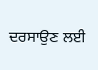ਦਰਸਾਉਣ ਲਈ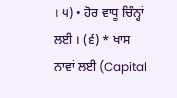। ੫) • ਹੋਰ ਵਾਧੂ ਚਿੰਨ੍ਹਾਂ ਲਈ । (੬) * ਖਾਸ ਨਾਵਾਂ ਲਈ (Capital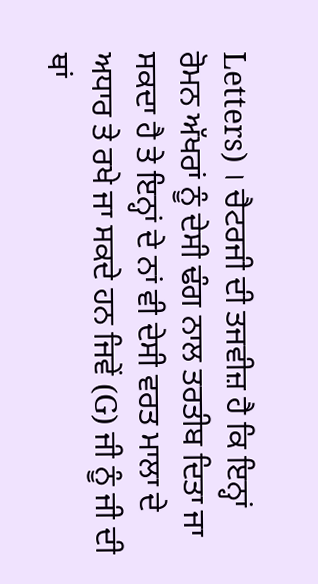Letters) । ਚੈਟਰਜੀ ਦੀ ਤਜਵੀਜ਼ ਹੈ ਕਿ ਇਨ੍ਹਾਂ ਰੋਮਨ ਅੱਖਰਾਂ ਨੂੰ ਦੇਸੀ ਢੰਗ ਨਾਲ ਤਰਤੀਬ ਦਿਤਾ ਜਾ ਸਕਦਾ ਹੈ ਤੇ ਇਨ੍ਹਾਂ ਦੇ ਨਾਂ ਵੀ ਦੇਸੀ ਵਰਤ ਮਾਲਾ ਦੇ ਅਧਾਰ ਤੇ ਰਖੇ ਜਾ ਸਕਦੇ ਹਨ ਜਿਵੇਂ (G) ਜੀ ਨੂੰ ਜੀ ਦੀ ਥਾਂ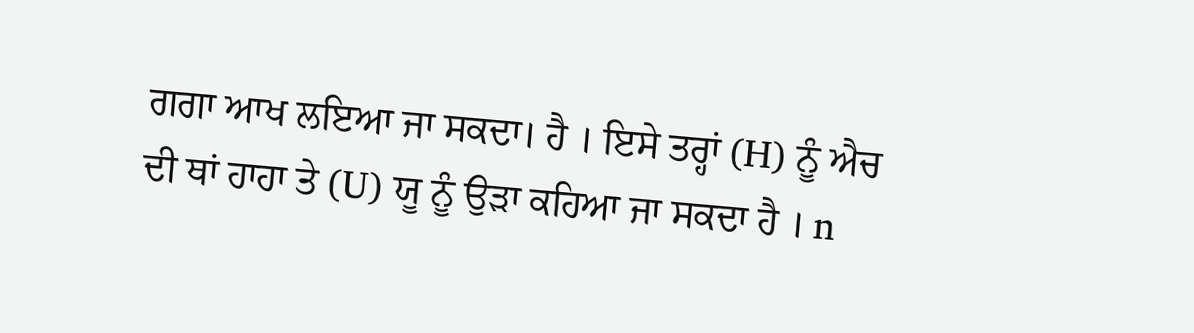ਗਗਾ ਆਖ ਲਇਆ ਜਾ ਸਕਦਾ। ਹੈ । ਇਸੇ ਤਰ੍ਹਾਂ (H) ਨੂੰ ਐਚ ਦੀ ਥਾਂ ਹਾਹਾ ਤੇ (U) ਯੂ ਨੂੰ ਉੜਾ ਕਹਿਆ ਜਾ ਸਕਦਾ ਹੈ । n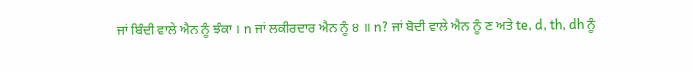ਜਾਂ ਬਿੰਦੀ ਵਾਲੇ ਐਨ ਨੂੰ ਝੰਕਾ । n ਜਾਂ ਲਕੀਰਦਾਰ ਐਨ ਨੂੰ ੪ ॥ n? ਜਾਂ ਬੋਦੀ ਵਾਲੇ ਐਨ ਨੂੰ ਣ ਅਤੇ te, d, th, dh ਨੂੰ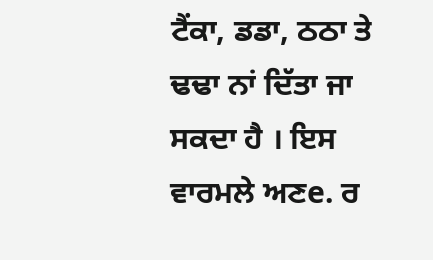ਟੈਂਕਾ, ਡਡਾ, ਠਠਾ ਤੇ ਢਢਾ ਨਾਂ ਦਿੱਤਾ ਜਾ ਸਕਦਾ ਹੈ । ਇਸ ਵਾਰਮਲੇ ਅਣe. ਰ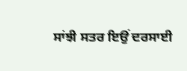ਸਾਂਝੀ ਸਤਰ ਇਉਂ ਦਰਸਾਈ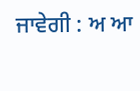ਜਾਵੇਗੀ : ਅ ਆ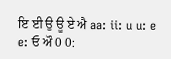ਇ ਈ ਉ ਊ ਏ ਐ aa: ii: u u: e e: ਓ ਔ 0 0: